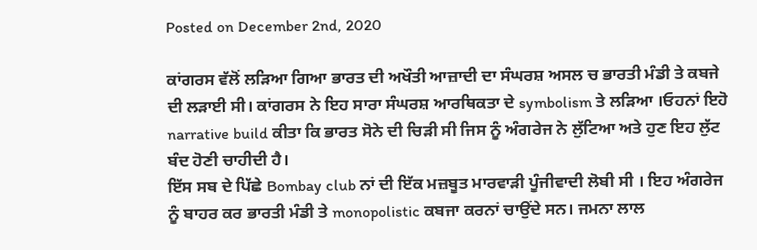Posted on December 2nd, 2020

ਕਾਂਗਰਸ ਵੱਲੋਂ ਲੜਿਆ ਗਿਆ ਭਾਰਤ ਦੀ ਅਖੌਤੀ ਆਜ਼ਾਦੀ ਦਾ ਸੰਘਰਸ਼ ਅਸਲ ਚ ਭਾਰਤੀ ਮੰਡੀ ਤੇ ਕਬਜੇ ਦੀ ਲੜਾਈ ਸੀ। ਕਾਂਗਰਸ ਨੇ ਇਹ ਸਾਰਾ ਸੰਘਰਸ਼ ਆਰਥਿਕਤਾ ਦੇ symbolism ਤੇ ਲੜਿਆ ।ਓਹਨਾਂ ਇਹੋ narrative build ਕੀਤਾ ਕਿ ਭਾਰਤ ਸੋਨੇ ਦੀ ਚਿੜੀ ਸੀ ਜਿਸ ਨੂੰ ਅੰਗਰੇਜ ਨੇ ਲੁੱਟਿਆ ਅਤੇ ਹੁਣ ਇਹ ਲੁੱਟ ਬੰਦ ਹੋਣੀ ਚਾਹੀਦੀ ਹੈ।
ਇੱਸ ਸਬ ਦੇ ਪਿੱਛੇ Bombay club ਨਾਂ ਦੀ ਇੱਕ ਮਜ਼ਬੂਤ ਮਾਰਵਾੜੀ ਪੂੰਜੀਵਾਦੀ ਲੋਬੀ ਸੀ । ਇਹ ਅੰਗਰੇਜ ਨੂੰ ਬਾਹਰ ਕਰ ਭਾਰਤੀ ਮੰਡੀ ਤੇ monopolistic ਕਬਜਾ ਕਰਨਾਂ ਚਾਉਂਦੇ ਸਨ। ਜਮਨਾ ਲਾਲ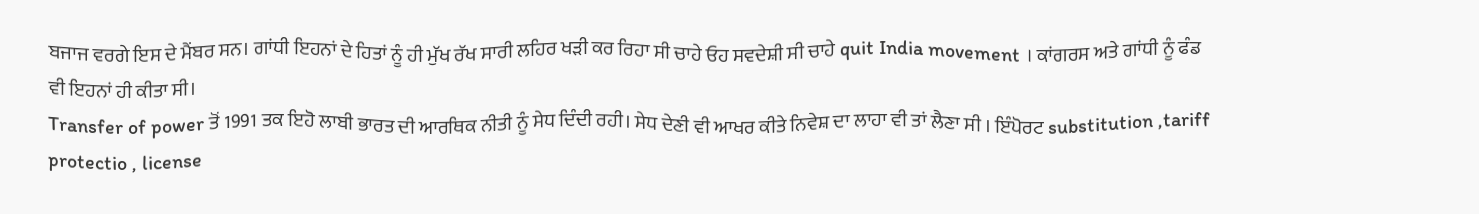ਬਜਾਜ ਵਰਗੇ ਇਸ ਦੇ ਮੈਂਬਰ ਸਨ। ਗਾਂਧੀ ਇਹਨਾਂ ਦੇ ਹਿਤਾਂ ਨੂੰ ਹੀ ਮੁੱਖ ਰੱਖ ਸਾਰੀ ਲਹਿਰ ਖੜੀ ਕਰ ਰਿਹਾ ਸੀ ਚਾਹੇ ਓਹ ਸਵਦੇਸ਼ੀ ਸੀ ਚਾਹੇ quit India movement । ਕਾਂਗਰਸ ਅਤੇ ਗਾਂਧੀ ਨੂੰ ਫੰਡ ਵੀ ਇਹਨਾਂ ਹੀ ਕੀਤਾ ਸੀ।
Transfer of power ਤੋਂ 1991 ਤਕ ਇਹੋ ਲਾਬੀ ਭਾਰਤ ਦੀ ਆਰਥਿਕ ਨੀਤੀ ਨੂੰ ਸੇਧ ਦਿੰਦੀ ਰਹੀ। ਸੇਧ ਦੇਣੀ ਵੀ ਆਖਰ ਕੀਤੇ ਨਿਵੇਸ਼ ਦਾ ਲਾਹਾ ਵੀ ਤਾਂ ਲੈਣਾ ਸੀ । ਇੰਪੋਰਟ substitution ,tariff protectio , license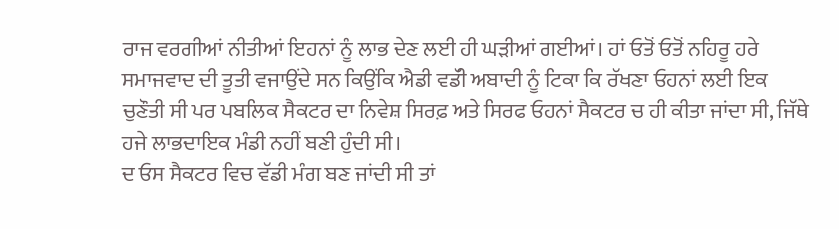ਰਾਜ ਵਰਗੀਆਂ ਨੀਤੀਆਂ ਇਹਨਾਂ ਨੂੰ ਲਾਭ ਦੇਣ ਲਈ ਹੀ ਘੜੀਆਂ ਗਈਆਂ। ਹਾਂ ਓਤੋਂ ਓਤੋਂ ਨਹਿਰੂ ਹਰੇ ਸਮਾਜਵਾਦ ਦੀ ਤੂਤੀ ਵਜਾਉਂਦੇ ਸਨ ਕਿਉਂਕਿ ਐਡੀ ਵਡੱੀ ਅਬਾਦੀ ਨੂੰ ਟਿਕਾ ਕਿ ਰੱਖਣਾ ਓਹਨਾਂ ਲਈ ਇਕ ਚੁਣੌਤੀ ਸੀ ਪਰ ਪਬਲਿਕ ਸੈਕਟਰ ਦਾ ਨਿਵੇਸ਼ ਸਿਰਫ਼ ਅਤੇ ਸਿਰਫ ਓਹਨਾਂ ਸੈਕਟਰ ਚ ਹੀ ਕੀਤਾ ਜਾਂਦਾ ਸੀ, ਜਿੱਥੇ ਹਜੇ ਲਾਭਦਾਇਕ ਮੰਡੀ ਨਹੀਂ ਬਣੀ ਹੁੰਦੀ ਸੀ।
ਦ ਓਸ ਸੈਕਟਰ ਵਿਚ ਵੱਡੀ ਮੰਗ ਬਣ ਜਾਂਦੀ ਸੀ ਤਾਂ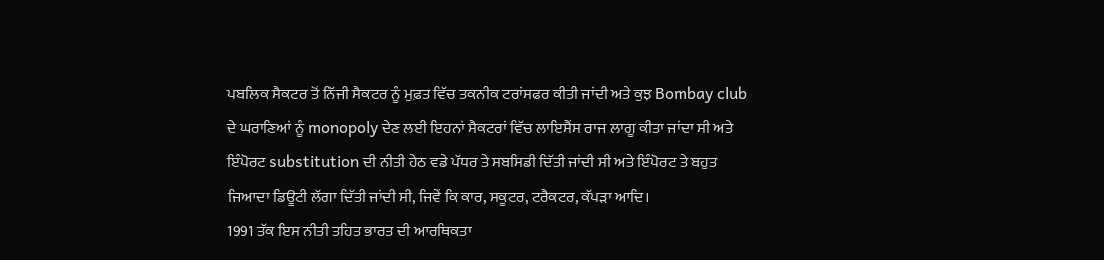ਪਬਲਿਕ ਸੈਕਟਰ ਤੋਂ ਨਿੱਜੀ ਸੈਕਟਰ ਨੂੰ ਮੁਫ਼ਤ ਵਿੱਚ ਤਕਨੀਕ ਟਰਾਂਸਫਰ ਕੀਤੀ ਜਾਂਦੀ ਅਤੇ ਕੁਝ Bombay club ਦੇ ਘਰਾਣਿਆਂ ਨੂੰ monopoly ਦੇਣ ਲਈ ਇਹਨਾਂ ਸੈਕਟਰਾਂ ਵਿੱਚ ਲਾਇਸੈਂਸ ਰਾਜ ਲਾਗੂ ਕੀਤਾ ਜਾਂਦਾ ਸੀ ਅਤੇ ਇੰਪੋਰਟ substitution ਦੀ ਨੀਤੀ ਹੇਠ ਵਡੇ ਪੱਧਰ ਤੇ ਸਬਸਿਡੀ ਦਿੱਤੀ ਜਾਂਦੀ ਸੀ ਅਤੇ ਇੰਪੋਰਟ ਤੇ ਬਹੁਤ ਜਿਆਦਾ ਡਿਊਟੀ ਲੱਗਾ ਦਿੱਤੀ ਜਾਂਦੀ ਸੀ, ਜਿਵੇਂ ਕਿ ਕਾਰ, ਸਕੂਟਰ, ਟਰੈਕਟਰ, ਕੱਪੜਾ ਆਦਿ।
1991 ਤੱਕ ਇਸ ਨੀਤੀ ਤਹਿਤ ਭਾਰਤ ਦੀ ਆਰਥਿਕਤਾ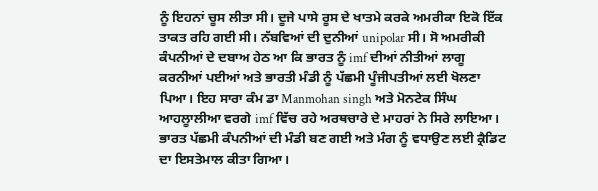ਨੂੰ ਇਹਨਾਂ ਚੂਸ ਲੀਤਾ ਸੀ। ਦੂਜੇ ਪਾਸੇ ਰੂਸ ਦੇ ਖਾਤਮੇ ਕਰਕੇ ਅਮਰੀਕਾ ਇਕੋ ਇੱਕ ਤਾਕਤ ਰਹਿ ਗਈ ਸੀ। ਨੱਬਵਿਆਂ ਦੀ ਦੁਨੀਆਂ unipolar ਸੀ। ਸੋ ਅਮਰੀਕੀ ਕੰਪਨੀਆਂ ਦੇ ਦਬਾਅ ਹੇਠ ਆ ਕਿ ਭਾਰਤ ਨੂੰ imf ਦੀਆਂ ਨੀਤੀਆਂ ਲਾਗੂ ਕਰਨੀਆਂ ਪਈਆਂ ਅਤੇ ਭਾਰਤੀ ਮੰਡੀ ਨੂੰ ਪੱਛਮੀ ਪੂੰਜੀਪਤੀਆਂ ਲਈ ਖੋਲਣਾ ਪਿਆ। ਇਹ ਸਾਰਾ ਕੰਮ ਡਾ Manmohan singh ਅਤੇ ਮੋਨਟੇਕ ਸਿੰਘ ਆਹਲੂਾਲੀਆ ਵਰਗੇ imf ਵਿੱਚ ਰਹੇ ਅਰਥਚਾਰੇ ਦੇ ਮਾਹਰਾਂ ਨੇ ਸਿਰੇ ਲਾਇਆ।
ਭਾਰਤ ਪੱਛਮੀ ਕੰਪਨੀਆਂ ਦੀ ਮੰਡੀ ਬਣ ਗਈ ਅਤੇ ਮੰਗ ਨੂੰ ਵਧਾਉਣ ਲਈ ਕ੍ਰੈਡਿਟ ਦਾ ਇਸਤੇਮਾਲ ਕੀਤਾ ਗਿਆ।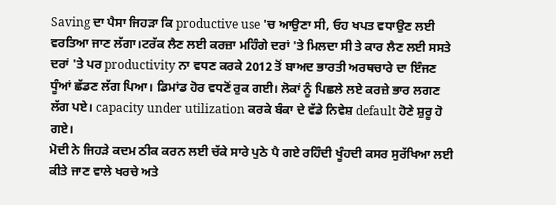Saving ਦਾ ਪੈਸਾ ਜਿਹੜਾ ਕਿ productive use 'ਚ ਆਉਣਾ ਸੀ, ਓਹ ਖਪਤ ਵਧਾਉਣ ਲਈ ਵਰਤਿਆ ਜਾਣ ਲੱਗਾ।ਟਰੱਕ ਲੈਣ ਲਈ ਕਰਜ਼ਾ ਮਹਿੰਗੇ ਦਰਾਂ 'ਤੇ ਮਿਲਦਾ ਸੀ ਤੇ ਕਾਰ ਲੈਣ ਲਈ ਸਸਤੇ ਦਰਾਂ 'ਤੇ ਪਰ productivity ਨਾ ਵਧਣ ਕਰਕੇ 2012 ਤੋਂ ਬਾਅਦ ਭਾਰਤੀ ਅਰਥਚਾਰੇ ਦਾ ਇੰਜਣ ਧੂੰਆਂ ਛੱਡਣ ਲੱਗ ਪਿਆ। ਡਿਮਾਂਡ ਹੋਰ ਵਧਣੋਂ ਰੁਕ ਗਈ। ਲੋਕਾਂ ਨੂੰ ਪਿਛਲੇ ਲਏ ਕਰਜ਼ੇ ਭਾਰ ਲਗਣ ਲੱਗ ਪਏ। capacity under utilization ਕਰਕੇ ਬੰਕਾ ਦੇ ਵੱਡੇ ਨਿਵੇਸ਼ default ਹੋਣੇ ਸ਼ੁਰੂ ਹੋ ਗਏ।
ਮੋਦੀ ਨੇ ਜਿਹੜੇ ਕਦਮ ਠੀਕ ਕਰਨ ਲਈ ਚੱਕੇ ਸਾਰੇ ਪੁਠੇ ਪੈ ਗਏ ਰਹਿੰਦੀ ਖੂੰਹਦੀ ਕਸਰ ਸੁਰੱਖਿਆ ਲਈ ਕੀਤੇ ਜਾਣ ਵਾਲੇ ਖਰਚੇ ਅਤੇ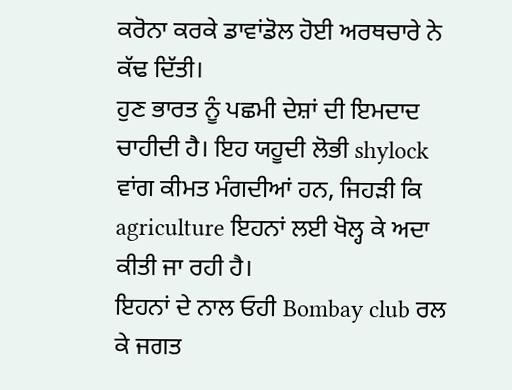ਕਰੋਨਾ ਕਰਕੇ ਡਾਵਾਂਡੋਲ ਹੋਈ ਅਰਥਚਾਰੇ ਨੇ ਕੱਢ ਦਿੱਤੀ।
ਹੁਣ ਭਾਰਤ ਨੂੰ ਪਛਮੀ ਦੇਸ਼ਾਂ ਦੀ ਇਮਦਾਦ ਚਾਹੀਦੀ ਹੈ। ਇਹ ਯਹੂਦੀ ਲੋਭੀ shylock ਵਾਂਗ ਕੀਮਤ ਮੰਗਦੀਆਂ ਹਨ, ਜਿਹੜੀ ਕਿ agriculture ਇਹਨਾਂ ਲਈ ਖੋਲ੍ਹ ਕੇ ਅਦਾ ਕੀਤੀ ਜਾ ਰਹੀ ਹੈ।
ਇਹਨਾਂ ਦੇ ਨਾਲ ਓਹੀ Bombay club ਰਲ ਕੇ ਜਗਤ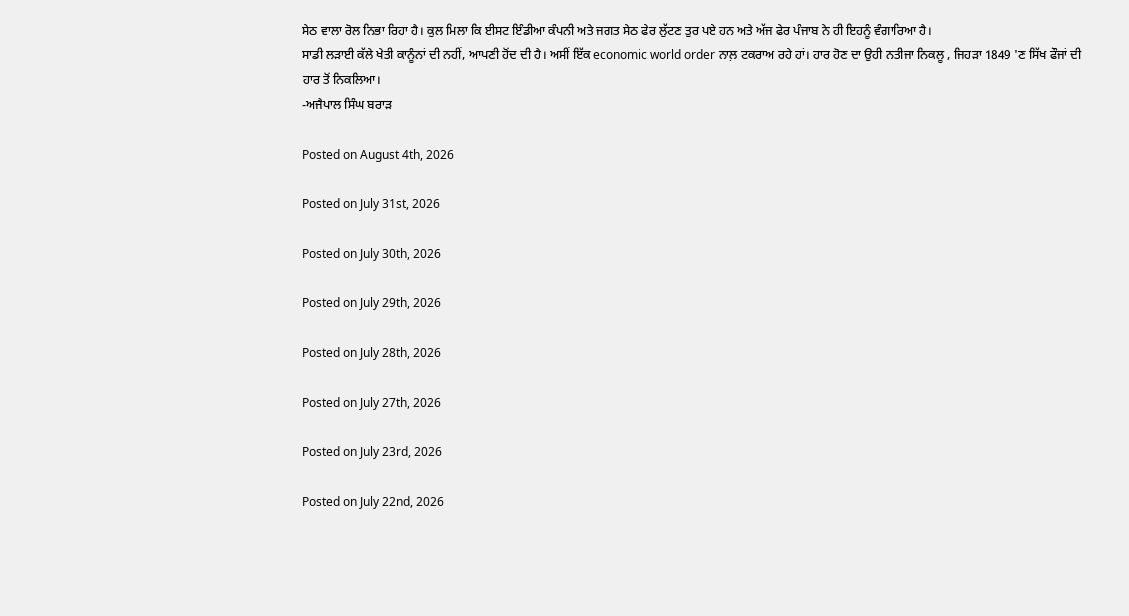ਸੇਠ ਵਾਲਾ ਰੋਲ ਨਿਭਾ ਰਿਹਾ ਹੈ। ਕੁਲ ਮਿਲਾ ਕਿ ਈਸਟ ਇੰਡੀਆ ਕੰਪਨੀ ਅਤੇ ਜਗਤ ਸੇਠ ਫੇਰ ਲੁੱਟਣ ਤੁਰ ਪਏ ਹਨ ਅਤੇ ਅੱਜ ਫੇਰ ਪੰਜਾਬ ਨੇ ਹੀ ਇਹਨੂੰ ਵੰਗਾਰਿਆ ਹੈ।
ਸਾਡੀ ਲੜਾਈ ਕੱਲੇ ਖੇਤੀ ਕਾਨੂੰਨਾਂ ਦੀ ਨਹੀਂ, ਆਪਣੀ ਹੋਂਦ ਦੀ ਹੈ। ਅਸੀਂ ਇੱਕ economic world order ਨਾਲ਼ ਟਕਰਾਅ ਰਹੇ ਹਾਂ। ਹਾਰ ਹੋਣ ਦਾ ਉਹੀ ਨਤੀਜਾ ਨਿਕਲੂ , ਜਿਹੜਾ 1849 'ਣ ਸਿੱਖ ਫੌਜਾਂ ਦੀ ਹਾਰ ਤੋਂ ਨਿਕਲਿਆ।
-ਅਜੈਪਾਲ ਸਿੰਘ ਬਰਾੜ

Posted on August 4th, 2026

Posted on July 31st, 2026

Posted on July 30th, 2026

Posted on July 29th, 2026

Posted on July 28th, 2026

Posted on July 27th, 2026

Posted on July 23rd, 2026

Posted on July 22nd, 2026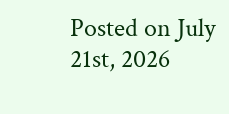Posted on July 21st, 2026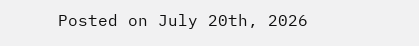Posted on July 20th, 2026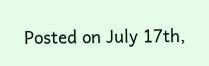Posted on July 17th,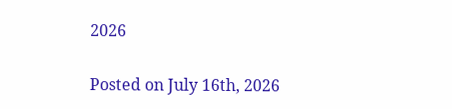2026

Posted on July 16th, 2026